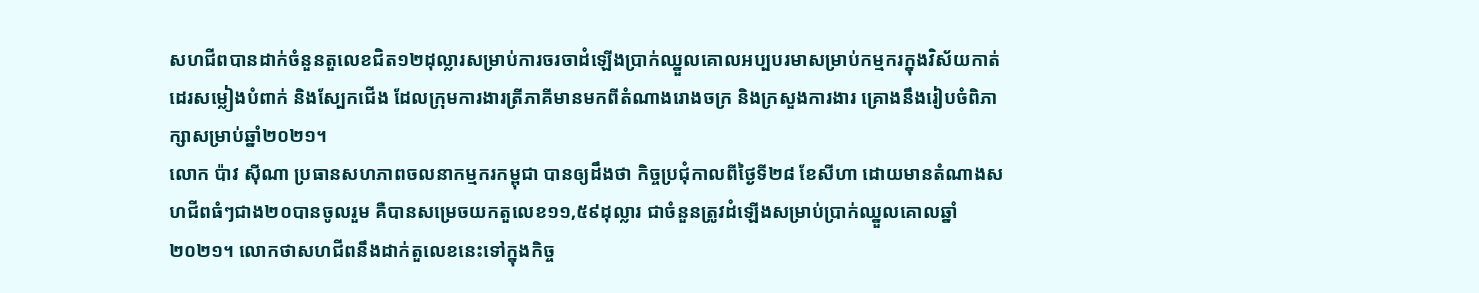សហជីពបានដាក់ចំនួនតួលេខជិត១២ដុល្លារសម្រាប់ការចរចាដំឡើងប្រាក់ឈ្នួលគោលអប្បបរមាសម្រាប់កម្មករក្នុងវិស័យកាត់ដេរសម្លៀងបំពាក់ និងស្បែកជើង ដែលក្រុមការងារត្រីភាគីមានមកពីតំណាងរោងចក្រ និងក្រសួងការងារ គ្រោងនឹងរៀបចំពិភាក្សាសម្រាប់ឆ្នាំ២០២១។
លោក ប៉ាវ ស៊ីណា ប្រធានសហភាពចលនាកម្មករកម្ពុជា បានឲ្យដឹងថា កិច្ចប្រជុំកាលពីថ្ងៃទី២៨ ខែសីហា ដោយមានតំណាងសហជីពធំៗជាង២០បានចូលរួម គឺបានសម្រេចយកតួលេខ១១,៥៩ដុល្លារ ជាចំនួនត្រូវដំឡើងសម្រាប់ប្រាក់ឈ្នួលគោលឆ្នាំ២០២១។ លោកថាសហជីពនឹងដាក់តួលេខនេះទៅក្នុងកិច្ច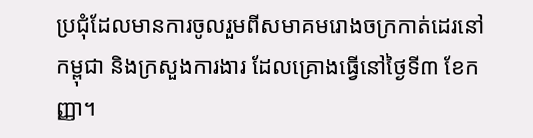ប្រជុំដែលមានការចូលរួមពីសមាគមរោងចក្រកាត់ដេរនៅកម្ពុជា និងក្រសួងការងារ ដែលគ្រោងធ្វើនៅថ្ងៃទី៣ ខែកញ្ញា។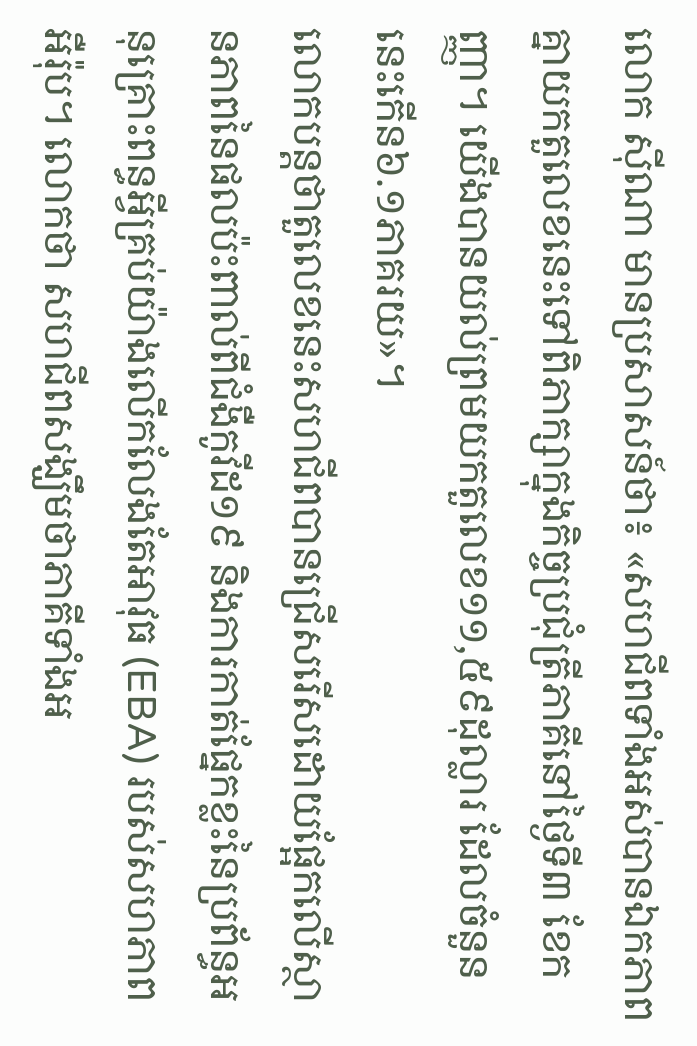លោក ស៊ីណា មានប្រសាសន៍ថា៖ «សហជីពទាំងអស់បានឯកភាពគ្នាយកតួលេខនេះទៅពិភាក្សាក្នុងកិច្ចប្រជុំត្រីភាគីនៅថ្ងៃទី៣ ខែកញ្ញា។ យើងបានយល់ព្រមយកតួលេខ១១,៥៩ដុល្លារ ដែលចំនួននេះកើន៦.១ភាគរយ»។
លោកបន្តថាតួលេខនេះសហជីពបានជ្រើសរើសដោយផ្អែកលើស្ថានភាពនៃផលប៉ះពាល់ពីជំងឺកូវីដ១៩ និងការកាត់ផ្នែកខ្លះនៃប្រព័ន្ធអនុគ្រោះពន្ធអ្វីគ្រប់យ៉ាងលើកលែងតែអាវុធ (EBA) របស់សហភាពអឺរ៉ុប។ លោកថា សហជីពសង្ឃឹមថាភាគីទាំងអ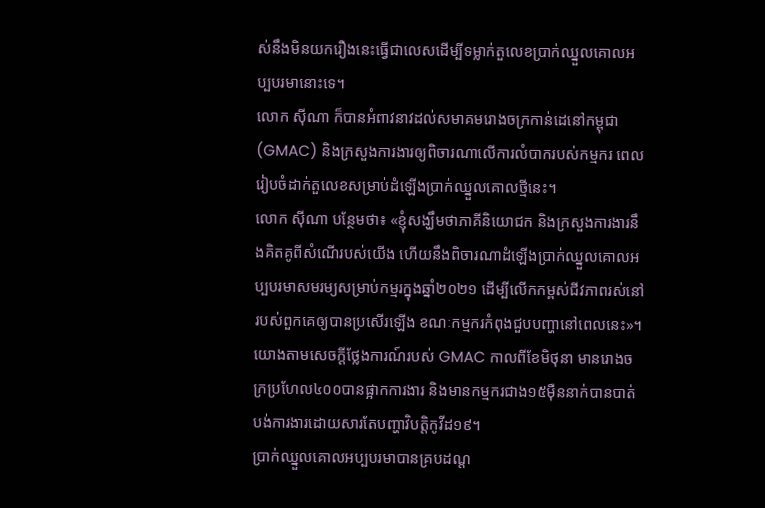ស់នឹងមិនយករឿងនេះធ្វើជាលេសដើម្បីទម្លាក់តួលេខប្រាក់ឈ្នួលគោលអប្បបរមានោះទេ។
លោក ស៊ីណា ក៏បានអំពាវនាវដល់សមាគមរោងចក្រកាន់ដេនៅកម្ពុជា (GMAC) និងក្រសួងការងារឲ្យពិចារណាលើការលំបាករបស់កម្មករ ពេលរៀបចំដាក់តួលេខសម្រាប់ដំឡើងប្រាក់ឈ្នួលគោលថ្មីនេះ។
លោក ស៊ីណា បន្ថែមថា៖ «ខ្ញុំសង្ឃឹមថាភាគីនិយោជក និងក្រសួងការងារនឹងគិតគូពីសំណើរបស់យើង ហើយនឹងពិចារណាដំឡើងប្រាក់ឈ្នួលគោលអប្បបរមាសមរម្យសម្រាប់កម្មរក្នុងឆ្នាំ២០២១ ដើម្បីលើកកម្ពស់ជីវភាពរស់នៅរបស់ពួកគេឲ្យបានប្រសើរឡើង ខណៈកម្មករកំពុងជួបបញ្ហានៅពេលនេះ»។
យោងតាមសេចក្ដីថ្លែងការណ៍របស់ GMAC កាលពីខែមិថុនា មានរោងចក្រប្រហែល៤០០បានផ្អាកការងារ និងមានកម្មករជាង១៥ម៉ឺននាក់បានបាត់បង់ការងារដោយសារតែបញ្ហាវិបត្តិកូវីដ១៩។
ប្រាក់ឈ្នួលគោលអប្បបរមាបានគ្របដណ្ដ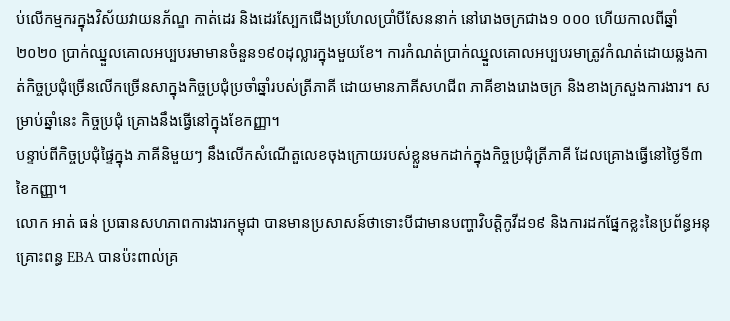ប់លើកម្មករក្នុងវិស័យវាយនភ័ណ្ឌ កាត់ដេរ និងដេរស្បែកជើងប្រហែលប្រាំបីសែននាក់ នៅរោងចក្រជាង១ ០០០ ហើយកាលពីឆ្នាំ២០២០ ប្រាក់ឈ្នួលគោលអប្បបរមាមានចំនួន១៩០ដុល្លារក្នុងមួយខែ។ ការកំណត់ប្រាក់ឈ្នួលគោលអប្បបរមាត្រូវកំណត់ដោយឆ្លងកាត់កិច្ចប្រជុំច្រើនលើកច្រើនសាក្នុងកិច្ចប្រជុំប្រចាំឆ្នាំរបស់ត្រីភាគី ដោយមានភាគីសហជីព ភាគីខាងរោងចក្រ និងខាងក្រសួងការងារ។ សម្រាប់ឆ្នាំនេះ កិច្ចប្រជុំ គ្រោងនឹងធ្វើនៅក្នុងខែកញ្ញា។
បន្ទាប់ពីកិច្ចប្រជុំផ្ទៃក្នុង ភាគីនិមួយៗ នឹងលើកសំណើតួលេខចុងក្រោយរបស់ខ្លួនមកដាក់ក្នុងកិច្ចប្រជុំត្រីភាគី ដែលគ្រោងធ្វើនៅថ្ងៃទី៣ ខៃកញ្ញា។
លោក អាត់ ធន់ ប្រធានសហភាពការងារកម្ពុជា បានមានប្រសាសន៍ថាទោះបីជាមានបញ្ហាវិបត្តិកូវីដ១៩ និងការដកផ្នែកខ្លះនៃប្រព័ន្ធអនុគ្រោះពន្ធ EBA បានប៉ះពាល់គ្រ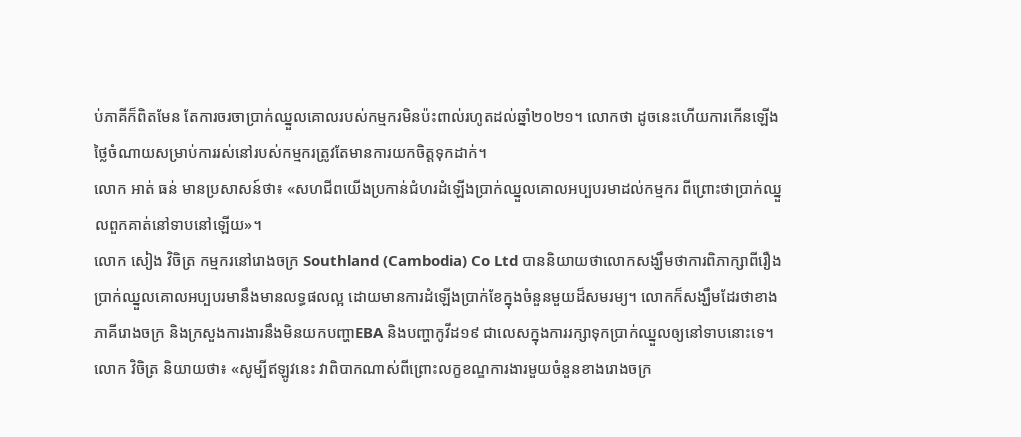ប់ភាគីក៏ពិតមែន តែការចរចាប្រាក់ឈ្នួលគោលរបស់កម្មករមិនប៉ះពាល់រហូតដល់ឆ្នាំ២០២១។ លោកថា ដូចនេះហើយការកើនឡើងថ្លៃចំណាយសម្រាប់ការរស់នៅរបស់កម្មករត្រូវតែមានការយកចិត្តទុកដាក់។
លោក អាត់ ធន់ មានប្រសាសន៍ថា៖ «សហជីពយើងប្រកាន់ជំហរដំឡើងប្រាក់ឈ្នួលគោលអប្បបរមាដល់កម្មករ ពីព្រោះថាប្រាក់ឈ្នួលពួកគាត់នៅទាបនៅឡើយ»។
លោក សៀង វិចិត្រ កម្មករនៅរោងចក្រ Southland (Cambodia) Co Ltd បាននិយាយថាលោកសង្ឃឹមថាការពិភាក្សាពីរឿងប្រាក់ឈ្នួលគោលអប្បបរមានឹងមានលទ្ធផលល្អ ដោយមានការដំឡើងប្រាក់ខែក្នុងចំនួនមួយដ៏សមរម្យ។ លោកក៏សង្ឃឹមដែរថាខាងភាគីរោងចក្រ និងក្រសួងការងារនឹងមិនយកបញ្ហាEBA និងបញ្ហាកូវីដ១៩ ជាលេសក្នុងការរក្សាទុកប្រាក់ឈ្នួលឲ្យនៅទាបនោះទេ។
លោក វិចិត្រ និយាយថា៖ «សូម្បីឥឡូវនេះ វាពិបាកណាស់ពីព្រោះលក្ខខណ្ឌការងារមួយចំនួនខាងរោងចក្រ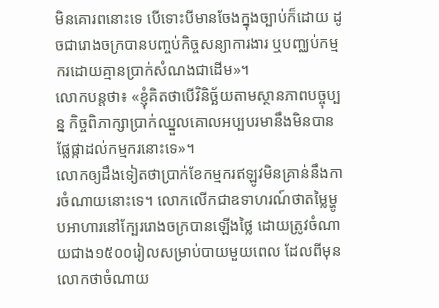មិនគោរពនោះទេ បើទោះបីមានចែងក្នុងច្បាប់ក៏ដោយ ដូចជារោងចក្របានបញ្ចប់កិច្ចសន្យាការងារ ឬបញ្ឈប់កម្មករដោយគ្មានប្រាក់សំណងជាដើម»។
លោកបន្តថា៖ «ខ្ញុំគិតថាបើវិនិច្ឆ័យតាមស្ថានភាពបច្ចុប្បន្ន កិច្ចពិភាក្សាប្រាក់ឈ្នួលគោលអប្បបរមានឹងមិនបានផ្លែផ្កាដល់កម្មករនោះទេ»។
លោកឲ្យដឹងទៀតថាប្រាក់ខែកម្មករឥឡូវមិនគ្រាន់នឹងការចំណាយនោះទេ។ លោកលើកជាឧទាហរណ៍ថាតម្លៃម្ហូបអាហារនៅក្បែររោងចក្របានឡើងថ្លៃ ដោយត្រូវចំណាយជាង១៥០០រៀលសម្រាប់បាយមួយពេល ដែលពីមុនលោកថាចំណាយ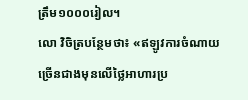ត្រឹម១០០០រៀល។
លោ វិចិត្របន្ថែមថា៖ «ឥឡូវការចំណាយច្រើនជាងមុនលើថ្លៃអាហារប្រ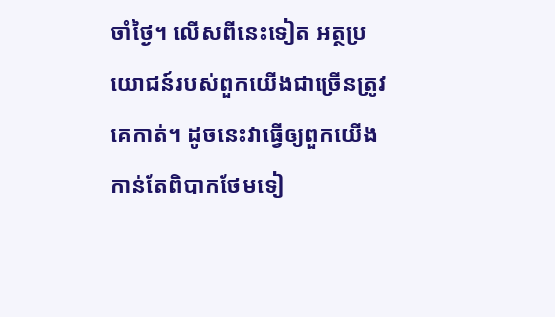ចាំថ្ងៃ។ លើសពីនេះទៀត អត្ថប្រយោជន៍របស់ពួកយើងជាច្រើនត្រូវគេកាត់។ ដូចនេះវាធ្វើឲ្យពួកយើងកាន់តែពិបាកថែមទៀ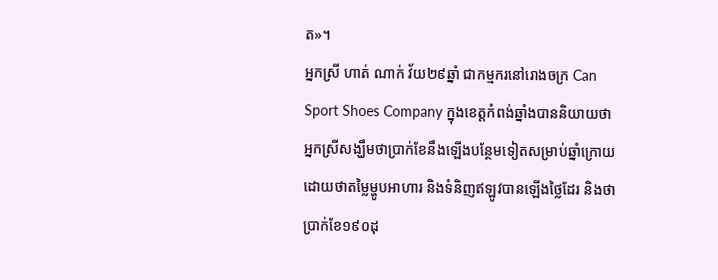ត»។
អ្នកស្រី ហាត់ ណាក់ វ័យ២៩ឆ្នាំ ជាកម្មករនៅរោងចក្រ Can Sport Shoes Company ក្នុងខេត្តកំពង់ឆ្នាំងបាននិយាយថា អ្នកស្រីសង្ឃឹមថាប្រាក់ខែនឹងឡើងបន្ថែមទៀតសម្រាប់ឆ្នាំក្រោយ ដោយថាតម្លៃម្ហូបអាហារ និងទំនិញឥឡូវបានឡើងថ្លៃដែរ និងថាប្រាក់ខែ១៩០ដុ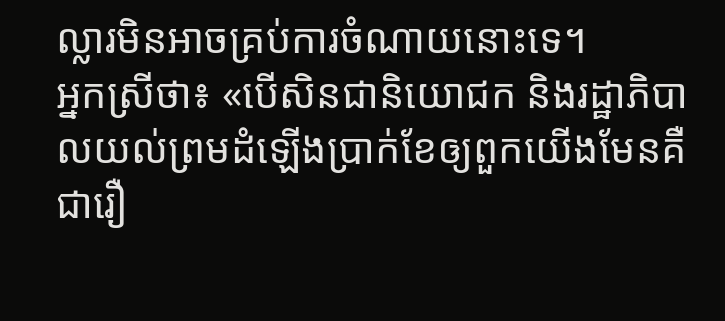ល្លារមិនអាចគ្រប់ការចំណាយនោះទេ។
អ្នកស្រីថា៖ «បើសិនជានិយោជក និងរដ្ឋាភិបាលយល់ព្រមដំឡើងប្រាក់ខែឲ្យពួកយើងមែនគឺជារឿ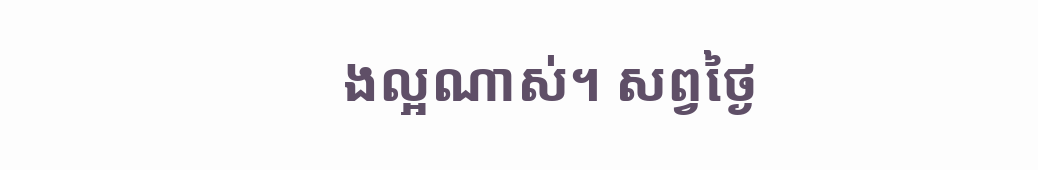ងល្អណាស់។ សព្វថ្ងៃ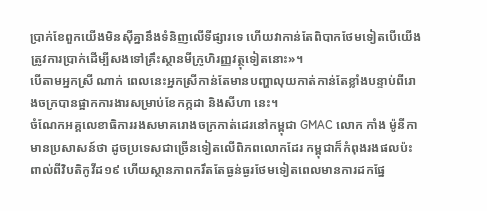ប្រាក់ខែពួកយើងមិនស៊ីគ្នានឹងទំនិញលើទីផ្សារទេ ហើយវាកាន់តែពិបាកថែមទៀតបើយើងត្រូវការប្រាក់ដើម្បីសងទៅគ្រឹះស្ថានមីក្រូហិរញ្ញវត្ថុទៀតនោះ»។
បើតាមអ្នកស្រី ណាក់ ពេលនេះអ្នកស្រីកាន់តែមានបញ្ហាលុយកាត់កាន់តែខ្លាំងបន្ទាប់ពីរោងចក្របានផ្អាកការងារសម្រាប់ខែកក្កដា និងសីហា នេះ។
ចំណែកអគ្គលេខាធិការរងសមាគរោងចក្រកាត់ដេរនៅកម្ពុជា GMAC លោក កាំង ម៉ូនីកា មានប្រសាសន៍ថា ដូចប្រទេសជាច្រើនទៀតលើពិភពលោកដែរ កម្ពុជាក៏កំពុងរងផលប៉ះពាល់ពីវិបតិកូវីដ១៩ ហើយស្ថានភាពករឹតតែធ្ងន់ធ្ងរថែមទៀតពេលមានការដកផ្នែ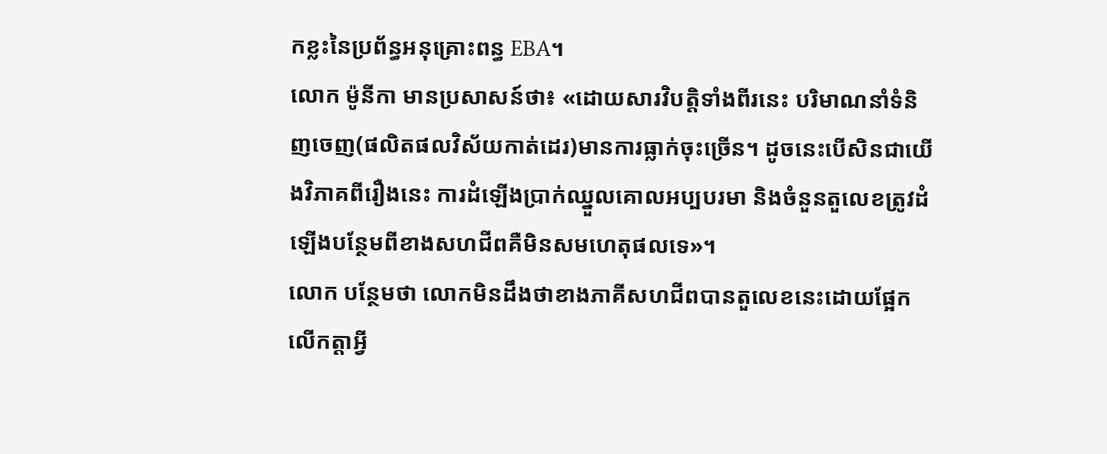កខ្លះនៃប្រព័ន្ធអនុគ្រោះពន្ធ EBA។
លោក ម៉ូនីកា មានប្រសាសន៍ថា៖ «ដោយសារវិបត្តិទាំងពីរនេះ បរិមាណនាំទំនិញចេញ(ផលិតផលវិស័យកាត់ដេរ)មានការធ្លាក់ចុះច្រើន។ ដូចនេះបើសិនជាយើងវិភាគពីរឿងនេះ ការដំឡើងប្រាក់ឈ្នួលគោលអប្បបរមា និងចំនួនតួលេខត្រូវដំឡើងបន្ថែមពីខាងសហជីពគឺមិនសមហេតុផលទេ»។
លោក បន្ថែមថា លោកមិនដឹងថាខាងភាគីសហជីពបានតួលេខនេះដោយផ្អែកលើកត្តាអ្វី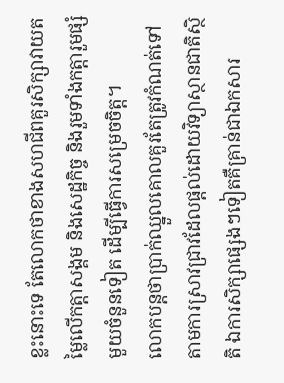ខ្លះនោះទេ តែលោកថាខាងសហជីពគួរសិក្សាវាយតម្លៃលើកត្តាសង្គម និងសេដ្ឋកិច្ច និងរួមទាំងកត្តារួមផ្សំមួយចំនួនទៀត ដើម្បីធ្វើការសម្រេចចិត្ត។
លោកបន្តថាប្រាក់ឈ្នួលគោលគួរតែត្រូវកំណត់ទៅតាមការស្រាវជ្រាវដែលផ្ដល់ដោយវិទ្យាស្ថានជាតិស្ថិតិ ឯការសិក្សាផ្សេងៗទៀតគឺគ្រាន់ជាឯកសារ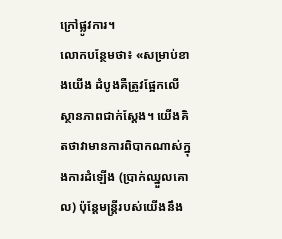ក្រៅផ្លូវការ។
លោកបន្ថែមថា៖ «សម្រាប់ខាងយើង ដំបូងគឺត្រូវផ្អែកលើស្ថានភាពជាក់ស្ដែង។ យើងគិតថាវាមានការពិបាកណាស់ក្នុងការដំឡើង (ប្រាក់ឈ្នួលគោល) ប៉ុន្តែមន្ត្រីរបស់យើងនឹង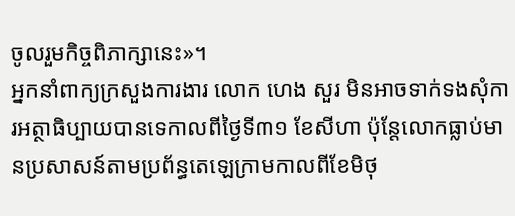ចូលរួមកិច្ចពិភាក្សានេះ»។
អ្នកនាំពាក្យក្រសួងការងារ លោក ហេង សួរ មិនអាចទាក់ទងសុំការអត្ថាធិប្បាយបានទេកាលពីថ្ងៃទី៣១ ខែសីហា ប៉ុន្តែលោកធ្លាប់មានប្រសាសន៍តាមប្រព័ន្ធតេឡេក្រាមកាលពីខែមិថុ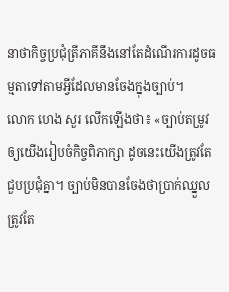នាថាកិច្ចប្រជុំត្រីភាគីនឹងនៅតែដំណើរការដូចធម្មតាទៅតាមអ្វីដែលមានចែងក្នុងច្បាប់។
លោក ហេង សួរ លើកឡើងថា៖ «ច្បាប់តម្រូវឲ្យយើងរៀបចំកិច្ចពិភាក្សា ដូចនេះយើងត្រូវតែជួបប្រជុំគ្នា។ ច្បាប់មិនបានចែងថាប្រាក់ឈ្នួលត្រូវតែ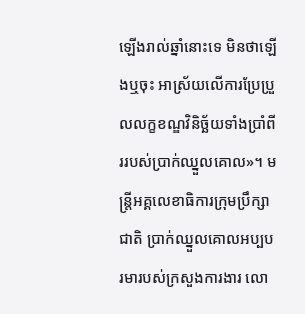ឡើងរាល់ឆ្នាំនោះទេ មិនថាឡើងឬចុះ អាស្រ័យលើការប្រែប្រួលលក្ខខណ្ឌវិនិច្ឆ័យទាំងប្រាំពីររបស់ប្រាក់ឈ្នួលគោល»។ មន្ត្រីអគ្គលេខាធិការក្រុមប្រឹក្សាជាតិ ប្រាក់ឈ្នួលគោលអប្បបរមារបស់ក្រសួងការងារ លោ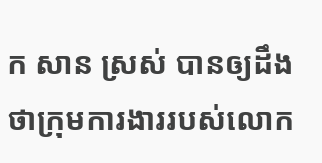ក សាន ស្រស់ បានឲ្យដឹងថាក្រុមការងាររបស់លោក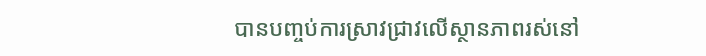បានបញ្ចប់ការស្រាវជ្រាវលើស្ថានភាពរស់នៅ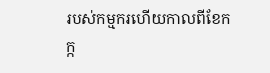របស់កម្មករហើយកាលពីខែកក្ក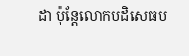ដា ប៉ុន្តែលោកបដិសេធប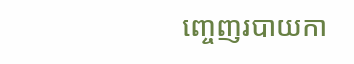ញ្ចេញរបាយកា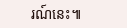រណ៍នេះ៕